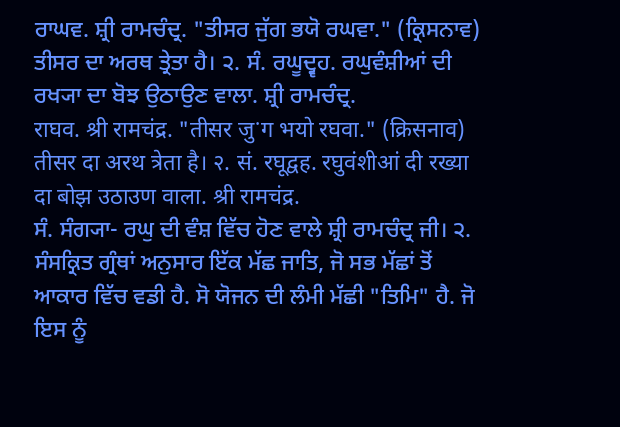ਰਾਘਵ. ਸ਼੍ਰੀ ਰਾਮਚੰਦ੍ਰ. "ਤੀਸਰ ਜੁੱਗ ਭਯੋ ਰਘਵਾ." (ਕ੍ਰਿਸਨਾਵ) ਤੀਸਰ ਦਾ ਅਰਥ ਤ੍ਰੇਤਾ ਹੈ। ੨. ਸੰ. ਰਘੂਦ੍ਵਹ. ਰਘੁਵੰਸ਼ੀਆਂ ਦੀ ਰਖ੍ਯਾ ਦਾ ਬੋਝ ਉਠਾਉਣ ਵਾਲਾ. ਸ਼੍ਰੀ ਰਾਮਚੰਦ੍ਰ.
राघव. श्री रामचंद्र. "तीसर जुॱग भयो रघवा." (क्रिसनाव) तीसर दा अरथ त्रेता है। २. सं. रघूद्वह. रघुवंशीआं दी रख्या दा बोझ उठाउण वाला. श्री रामचंद्र.
ਸੰ. ਸੰਗ੍ਯਾ- ਰਘੁ ਦੀ ਵੰਸ਼ ਵਿੱਚ ਹੋਣ ਵਾਲੇ ਸ਼੍ਰੀ ਰਾਮਚੰਦ੍ਰ ਜੀ। ੨. ਸੰਸਕ੍ਰਿਤ ਗ੍ਰੰਥਾਂ ਅਨੁਸਾਰ ਇੱਕ ਮੱਛ ਜਾਤਿ, ਜੋ ਸਭ ਮੱਛਾਂ ਤੋਂ ਆਕਾਰ ਵਿੱਚ ਵਡੀ ਹੈ. ਸੋ ਯੋਜਨ ਦੀ ਲੰਮੀ ਮੱਛੀ "ਤਿਮਿ" ਹੈ. ਜੋ ਇਸ ਨੂੰ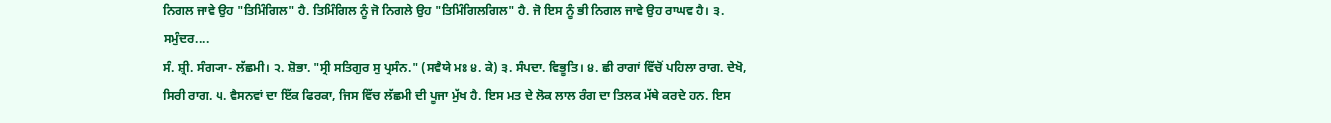ਨਿਗਲ ਜਾਵੇ ਉਹ "ਤਿਮਿੰਗਿਲ" ਹੈ. ਤਿਮਿੰਗਿਲ ਨੂੰ ਜੋ ਨਿਗਲੇ ਉਹ "ਤਿਮਿੰਗਿਲਗਿਲ" ਹੈ. ਜੋ ਇਸ ਨੂੰ ਭੀ ਨਿਗਲ ਜਾਵੇ ਉਹ ਰਾਘਵ ਹੈ। ੩. ਸਮੁੰਦਰ....
ਸੰ. ਸ਼੍ਰੀ. ਸੰਗ੍ਯਾ- ਲੱਛਮੀ। ੨. ਸ਼ੋਭਾ. "ਸ੍ਰੀ ਸਤਿਗੁਰ ਸੁ ਪ੍ਰਸੰਨ." (ਸਵੈਯੇ ਮਃ ੪. ਕੇ) ੩. ਸੰਪਦਾ. ਵਿਭੂਤਿ। ੪. ਛੀ ਰਾਗਾਂ ਵਿੱਚੋਂ ਪਹਿਲਾ ਰਾਗ. ਦੇਖੋ, ਸਿਰੀ ਰਾਗ. ੫. ਵੈਸਨਵਾਂ ਦਾ ਇੱਕ ਫਿਰਕਾ, ਜਿਸ ਵਿੱਚ ਲੱਛਮੀ ਦੀ ਪੂਜਾ ਮੁੱਖ ਹੈ. ਇਸ ਮਤ ਦੇ ਲੋਕ ਲਾਲ ਰੰਗ ਦਾ ਤਿਲਕ ਮੱਥੇ ਕਰਦੇ ਹਨ. ਇਸ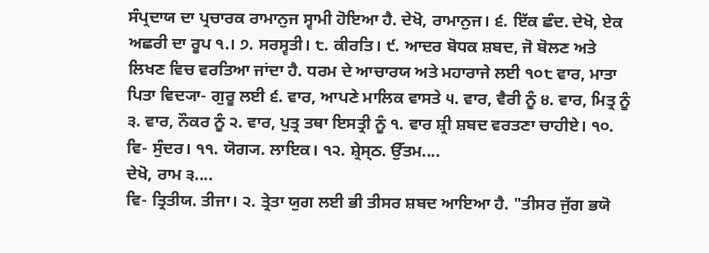ਸੰਪ੍ਰਦਾਯ ਦਾ ਪ੍ਰਚਾਰਕ ਰਾਮਾਨੁਜ ਸ੍ਵਾਮੀ ਹੋਇਆ ਹੈ. ਦੇਖੋ, ਰਾਮਾਨੁਜ। ੬. ਇੱਕ ਛੰਦ. ਦੇਖੋ, ਏਕ ਅਛਰੀ ਦਾ ਰੂਪ ੧.। ੭. ਸਰਸ੍ਵਤੀ। ੮. ਕੀਰਤਿ। ੯. ਆਦਰ ਬੋਧਕ ਸ਼ਬਦ, ਜੋ ਬੋਲਣ ਅਤੇ ਲਿਖਣ ਵਿਚ ਵਰਤਿਆ ਜਾਂਦਾ ਹੈ. ਧਰਮ ਦੇ ਆਚਾਰਯ ਅਤੇ ਮਹਾਰਾਜੇ ਲਈ ੧੦੮ ਵਾਰ, ਮਾਤਾ ਪਿਤਾ ਵਿਦ੍ਯਾ- ਗੁਰੂ ਲਈ ੬. ਵਾਰ, ਆਪਣੇ ਮਾਲਿਕ ਵਾਸਤੇ ੫. ਵਾਰ, ਵੈਰੀ ਨੂੰ ੪. ਵਾਰ, ਮਿਤ੍ਰ ਨੂੰ ੩. ਵਾਰ, ਨੌਕਰ ਨੂੰ ੨. ਵਾਰ, ਪੁਤ੍ਰ ਤਥਾ ਇਸਤ੍ਰੀ ਨੂੰ ੧. ਵਾਰ ਸ਼੍ਰੀ ਸ਼ਬਦ ਵਰਤਣਾ ਚਾਹੀਏ। ੧੦. ਵਿ- ਸੁੰਦਰ। ੧੧. ਯੋਗ੍ਯ. ਲਾਇਕ। ੧੨. ਸ਼੍ਰੇਸ੍ਠ. ਉੱਤਮ....
ਦੇਖੋ, ਰਾਮ ੩....
ਵਿ- ਤ੍ਰਿਤੀਯ. ਤੀਜਾ। ੨. ਤ੍ਰੇਤਾ ਯੁਗ ਲਈ ਭੀ ਤੀਸਰ ਸ਼ਬਦ ਆਇਆ ਹੈ. "ਤੀਸਰ ਜੁੱਗ ਭਯੋ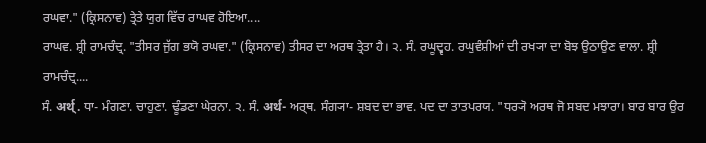ਰਘਵਾ." (ਕ੍ਰਿਸਨਾਵ) ਤ੍ਰੇਤੇ ਯੁਗ ਵਿੱਚ ਰਾਘਵ ਹੋਇਆ....
ਰਾਘਵ. ਸ਼੍ਰੀ ਰਾਮਚੰਦ੍ਰ. "ਤੀਸਰ ਜੁੱਗ ਭਯੋ ਰਘਵਾ." (ਕ੍ਰਿਸਨਾਵ) ਤੀਸਰ ਦਾ ਅਰਥ ਤ੍ਰੇਤਾ ਹੈ। ੨. ਸੰ. ਰਘੂਦ੍ਵਹ. ਰਘੁਵੰਸ਼ੀਆਂ ਦੀ ਰਖ੍ਯਾ ਦਾ ਬੋਝ ਉਠਾਉਣ ਵਾਲਾ. ਸ਼੍ਰੀ ਰਾਮਚੰਦ੍ਰ....
ਸੰ. अर्थ्. ਧਾ- ਮੰਗਣਾ. ਚਾਹੁਣਾ. ਢੂੰਡਣਾ ਘੇਰਨਾ. ੨. ਸੰ. अर्थ- ਅਰ੍ਥ. ਸੰਗ੍ਯਾ- ਸ਼ਬਦ ਦਾ ਭਾਵ. ਪਦ ਦਾ ਤਾਤਪਰਯ. "ਧਰ੍ਯੋ ਅਰਥ ਜੋ ਸਬਦ ਮਝਾਰਾ। ਬਾਰ ਬਾਰ ਉਰ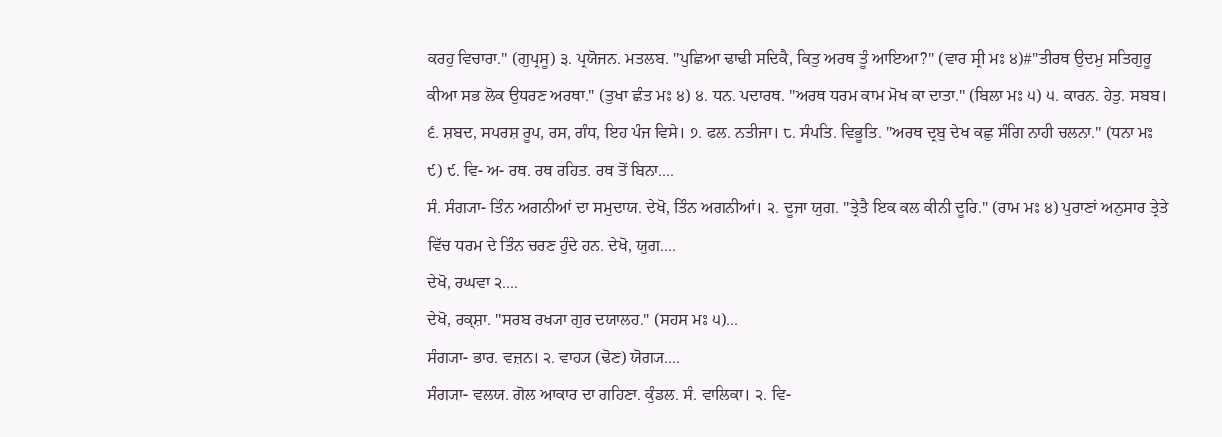ਕਰਹੁ ਵਿਚਾਰਾ." (ਗੁਪ੍ਰਸੂ) ੩. ਪ੍ਰਯੋਜਨ. ਮਤਲਬ. "ਪੁਛਿਆ ਢਾਢੀ ਸਦਿਕੈ, ਕਿਤੁ ਅਰਥ ਤੂੰ ਆਇਆ?" (ਵਾਰ ਸ੍ਰੀ ਮਃ ੪)#"ਤੀਰਥ ਉਦਮੁ ਸਤਿਗੁਰੂ ਕੀਆ ਸਭ ਲੋਕ ਉਧਰਣ ਅਰਥਾ." (ਤੁਖਾ ਛੰਤ ਮਃ ੪) ੪. ਧਨ. ਪਦਾਰਥ. "ਅਰਥ ਧਰਮ ਕਾਮ ਮੋਖ ਕਾ ਦਾਤਾ." (ਬਿਲਾ ਮਃ ੫) ੫. ਕਾਰਨ. ਹੇਤੁ. ਸਬਬ। ੬. ਸ਼ਬਦ, ਸਪਰਸ਼ ਰੂਪ, ਰਸ, ਗੰਧ, ਇਹ ਪੰਜ ਵਿਸੇ। ੭. ਫਲ. ਨਤੀਜਾ। ੮. ਸੰਪਤਿ. ਵਿਭੂਤਿ. "ਅਰਥ ਦ੍ਰਬੁ ਦੇਖ ਕਛੁ ਸੰਗਿ ਨਾਹੀ ਚਲਨਾ." (ਧਨਾ ਮਃ ੯) ੯. ਵਿ- ਅ- ਰਥ. ਰਥ ਰਹਿਤ. ਰਥ ਤੋਂ ਬਿਨਾ....
ਸੰ. ਸੰਗ੍ਯਾ- ਤਿੰਨ ਅਗਨੀਆਂ ਦਾ ਸਮੁਦਾਯ. ਦੇਖੋ, ਤਿੰਨ ਅਗਨੀਆਂ। ੨. ਦੂਜਾ ਯੁਗ. "ਤ੍ਰੇਤੈ ਇਕ ਕਲ ਕੀਨੀ ਦੂਰਿ." (ਰਾਮ ਮਃ ੪) ਪੁਰਾਣਾਂ ਅਨੁਸਾਰ ਤ੍ਰੇਤੇ ਵਿੱਚ ਧਰਮ ਦੇ ਤਿੰਨ ਚਰਣ ਹੁੰਦੇ ਹਨ. ਦੇਖੋ, ਯੁਗ....
ਦੇਖੋ, ਰਘਵਾ ੨....
ਦੇਖੋ, ਰਕ੍ਸ਼ਾ. "ਸਰਬ ਰਖ੍ਯਾ ਗੁਰ ਦਯਾਲਹ." (ਸਹਸ ਮਃ ੫)...
ਸੰਗ੍ਯਾ- ਭਾਰ. ਵਜ਼ਨ। ੨. ਵਾਹ੍ਯ (ਢੋਣ) ਯੋਗ੍ਯ....
ਸੰਗ੍ਯਾ- ਵਲਯ. ਗੋਲ ਆਕਾਰ ਦਾ ਗਹਿਣਾ. ਕੁੰਡਲ. ਸੰ. ਵਾਲਿਕਾ। ੨. ਵਿ-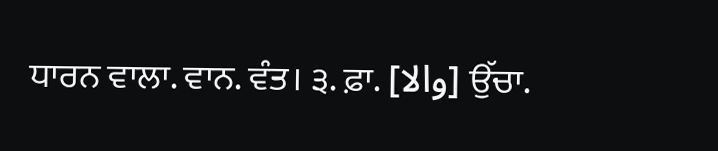ਧਾਰਨ ਵਾਲਾ. ਵਾਨ. ਵੰਤ। ੩. ਫ਼ਾ. [والا] ਉੱਚਾ.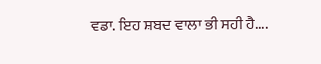ਵਡਾ. ਇਹ ਸ਼ਬਦ ਵਾਲਾ ਭੀ ਸਹੀ ਹੈ....